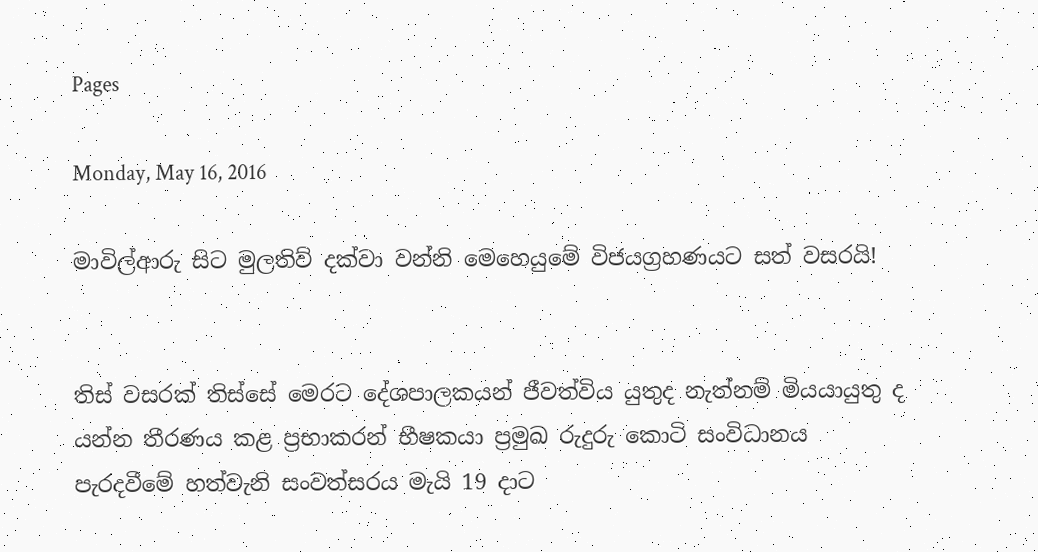Pages

Monday, May 16, 2016

මාවිල්ආරු සිට මුලතිව් දක්‌වා වන්නි මෙහෙයුමේ විජයග්‍රහණයට සත් වසරයි!


තිස්‌ වසරක්‌ තිස්‌සේ මෙරට දේශපාලකයන් ජීවත්විය යුතුද නැත්නම් මියයායුතු ද යන්න තීරණය කළ ප්‍රභාකරන් භීෂකයා ප්‍රමුඛ රුදුරු කොටි සංවිධානය පැරදවීමේ හත්වැනි සංවත්සරය මැයි 19 දාට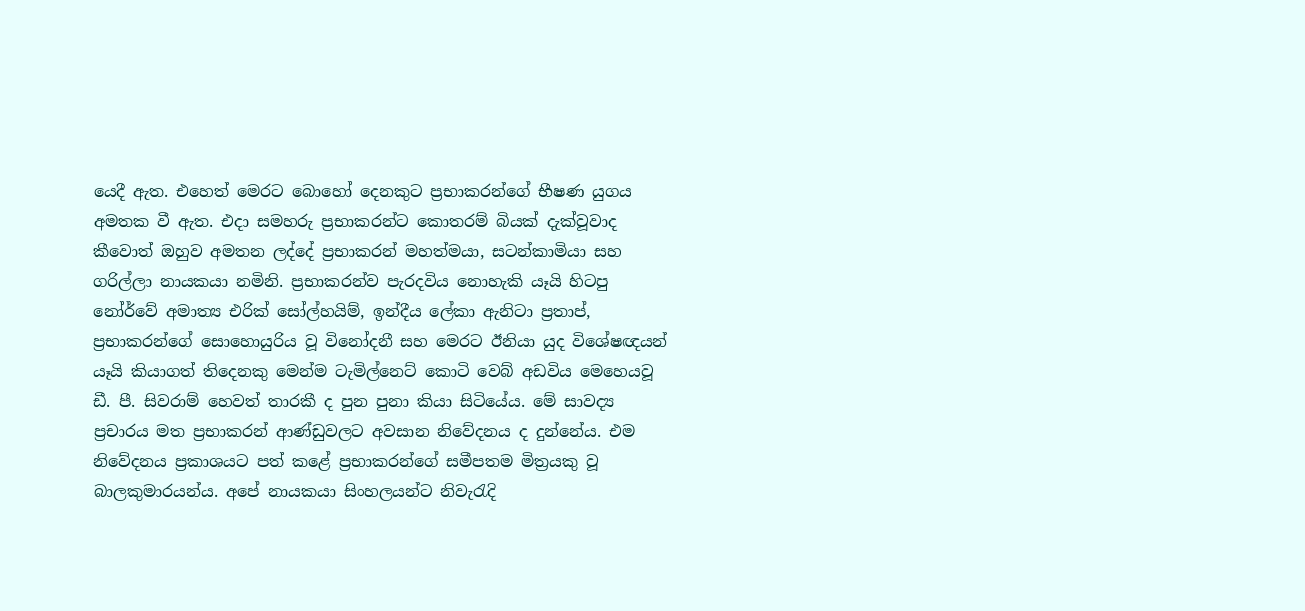යෙදී ඇත. එහෙත් මෙරට බොහෝ දෙනකුට ප්‍රභාකරන්ගේ භීෂණ යුගය අමතක වී ඇත. එදා සමහරු ප්‍රභාකරන්ට කොතරම් බියක්‌ දැක්‌වූවාද කීවොත් ඔහුව අමතන ලද්දේ ප්‍රභාකරන් මහත්මයා, සටන්කාමියා සහ ගරිල්ලා නායකයා නමිනි. ප්‍රභාකරන්ව පැරදවිය නොහැකි යෑයි හිටපු නෝර්වේ අමාත්‍ය එරික්‌ සෝල්හයිම්, ඉන්දීය ලේකා ඇනිටා ප්‍රතාප්, ප්‍රභාකරන්ගේ සොහොයුරිය වූ විනෝදනී සහ මෙරට ඊනියා යුද විශේෂඥයන් යෑයි කියාගත් තිදෙනකු මෙන්ම ටැමිල්නෙට්‌ කොටි වෙබ් අඩවිය මෙහෙයවූ ඩී. පී. සිවරාම් හෙවත් තාරකී ද පුන පුනා කියා සිටියේය. මේ සාවද්‍ය ප්‍රචාරය මත ප්‍රභාකරන් ආණ්‌ඩුවලට අවසාන නිවේදනය ද දුන්නේය. එම නිවේදනය ප්‍රකාශයට පත් කළේ ප්‍රභාකරන්ගේ සමීපතම මිත්‍රයකු වූ බාලකුමාරයන්ය. අපේ නායකයා සිංහලයන්ට නිවැරැදි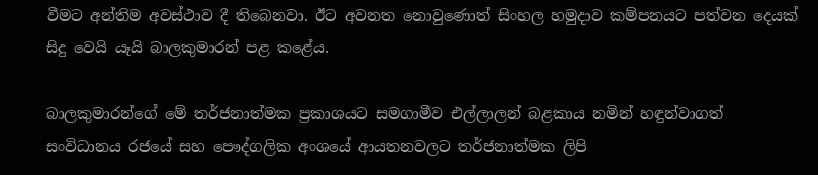වීමට අන්තිම අවස්‌ථාව දී තිබෙනවා. ඊට අවනත නොවුණොත් සිංහල හමුදාව කම්පනයට පත්වන දෙයක්‌ සිදු වෙයි යෑයි බාලකුමාරන් පළ කළේය.

බාලකුමාරන්ගේ මේ තර්ජනාත්මක ප්‍රකාශයට සමගාමීව එල්ලාලන් බළකාය නමින් හඳුන්වාගත් සංවිධානය රජයේ සහ පෞද්ගලික අංශයේ ආයතනවලට තර්ජනාත්මක ලිපි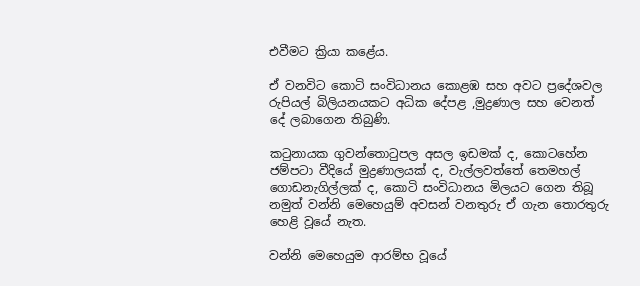එවීමට ක්‍රියා කළේය.

ඒ වනවිට කොටි සංවිධානය කොළඹ සහ අවට ප්‍රදේශවල රුපියල් බිලියනයකට අධික දේපළ ,මුද්‍රණාල සහ වෙනත් දේ ලබාගෙන තිබුණි.

කටුනායක ගුවන්තොටුපල අසල ඉඩමක්‌ ද, කොටහේන ජම්පටා වීදියේ මුද්‍රණාලයක්‌ ද, වැල්ලවත්තේ තෙමහල් ගොඩනැගිල්ලක්‌ ද, කොටි සංවිධානය මිලයට ගෙන තිබූ නමුත් වන්නි මෙහෙයුම් අවසන් වනතුරු ඒ ගැන තොරතුරු හෙළි වූයේ නැත.

වන්නි මෙහෙයුම ආරම්භ වූයේ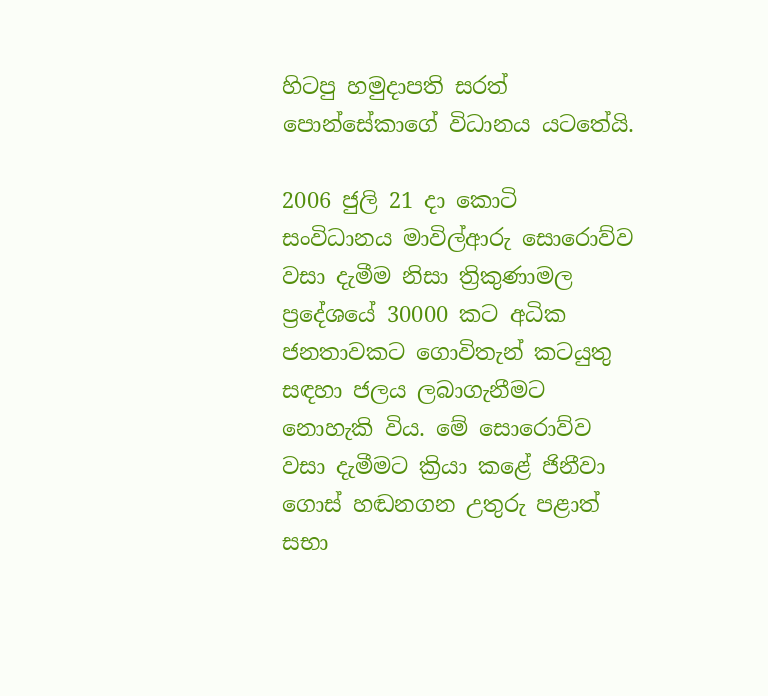හිටපු හමුදාපති සරත් පොන්සේකාගේ විධානය යටතේයි.

2006 ජුලි 21 දා කොටි සංවිධානය මාවිල්ආරු සොරොව්ව වසා දැමීම නිසා ත්‍රිකුණාමල ප්‍රදේශයේ 30000 කට අධික ජනතාවකට ගොවිතැන් කටයුතු සඳහා ජලය ලබාගැනීමට නොහැකි විය. මේ සොරොව්ව වසා දැමීමට ක්‍රියා කළේ ජිනීවා ගොස්‌ හඬනගන උතුරු පළාත් සභා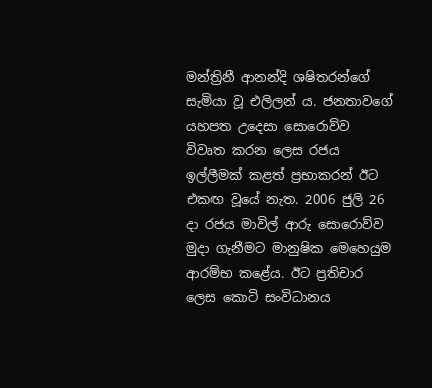මන්ත්‍රිනී ආනන්දි ශෂිතරන්ගේ සැමියා වූ එලිලන් ය. ජනතාවගේ යහපත උදෙසා සොරොව්ව විවෘත කරන ලෙස රජය ඉල්ලීමක්‌ කළත් ප්‍රභාකරන් ඊට එකඟ වූයේ නැත. 2006 ජුලි 26 දා රජය මාවිල් ආරු සොරොව්ව මුදා ගැනීමට මානුෂික මෙහෙයුම ආරම්භ කළේය. ඊට ප්‍රතිචාර ලෙස කොටි සංවිධානය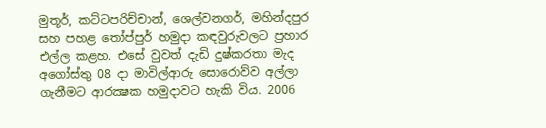මුතූර්, කට්‌ටපරිච්චාන්, ශෙල්වනගර්, මහින්දපුර සහ පහළ තෝප්පුර් හමුදා කඳවුරුවලට ප්‍රහාර එල්ල කළහ. එසේ වුවත් දැඩි දුෂ්කරතා මැද අගෝස්‌තු 08 දා මාවිල්ආරු සොරොව්ව අල්ලා ගැනීමට ආරක්‍ෂක හමුදාවට හැකි විය. 2006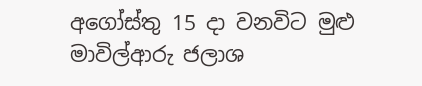අගෝස්‌තු 15 දා වනවිට මුළු මාවිල්ආරු ජලාශ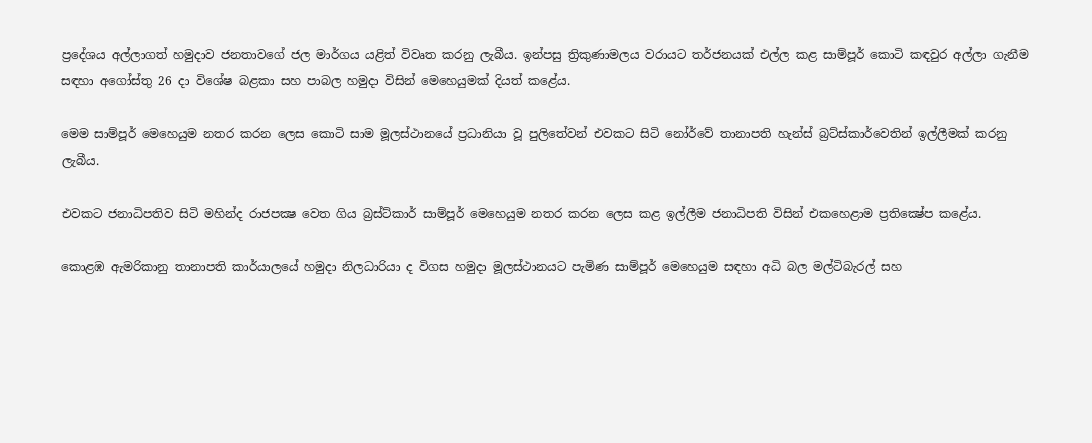ප්‍රදේශය අල්ලාගත් හමුදාව ජනතාවගේ ජල මාර්ගය යළිත් විවෘත කරනු ලැබීය. ඉන්පසු ත්‍රිකුණාමලය වරායට තර්ජනයක්‌ එල්ල කළ සාම්පූර් කොටි කඳවුර අල්ලා ගැනීම සඳහා අගෝස්‌තු 26 දා විශේෂ බළකා සහ පාබල හමුදා විසින් මෙහෙයුමක්‌ දියත් කළේය.

මෙම සාම්පූර් මෙහෙයුම නතර කරන ලෙස කොටි සාම මූලස්‌ථානයේ ප්‍රධානියා වූ පුලිතේවන් එවකට සිටි නෝර්වේ තානාපති හැන්ස්‌ බ්‍රට්‌ස්‌කාර්වෙතින් ඉල්ලීමක්‌ කරනු ලැබීය.

එවකට ජනාධිපතිව සිටි මහින්ද රාජපක්‍ෂ වෙත ගිය බ්‍රස්‌ට්‌කාර් සාම්පූර් මෙහෙයුම නතර කරන ලෙස කළ ඉල්ලීම ජනාධිපති විසින් එකහෙළාම ප්‍රතික්‍ෂේප කළේය.

කොළඹ ඇමරිකානු තානාපති කාර්යාලයේ හමුදා නිලධාරියා ද විගස හමුදා මූලස්‌ථානයට පැමිණ සාම්පූර් මෙහෙයුම සඳහා අධි බල මල්ටිබැරල් සහ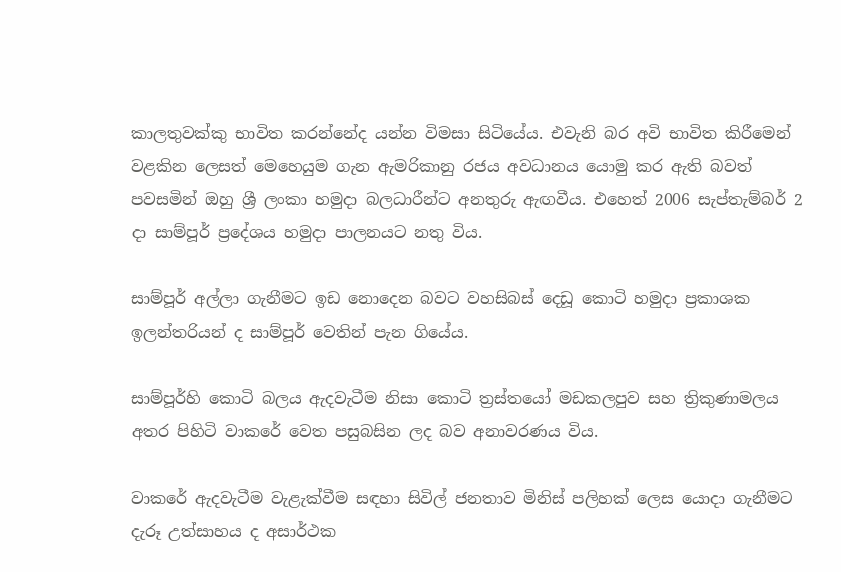කාලතුවක්‌කු භාවිත කරන්නේද යන්න විමසා සිටියේය. එවැනි බර අවි භාවිත කිරීමෙන් වළකින ලෙසත් මෙහෙයුම ගැන ඇමරිකානු රජය අවධානය යොමු කර ඇති බවත් පවසමින් ඔහු ශ්‍රී ලංකා හමුදා බලධාරීන්ට අනතුරු ඇඟවීය. එහෙත් 2006 සැප්තැම්බර් 2 දා සාම්පූර් ප්‍රදේශය හමුදා පාලනයට නතු විය.

සාම්පූර් අල්ලා ගැනීමට ඉඩ නොදෙන බවට වහසිබස්‌ දෙඩූ කොටි හමුදා ප්‍රකාශක ඉලන්තරියන් ද සාම්පූර් වෙතින් පැන ගියේය.

සාම්පූර්හි කොටි බලය ඇදවැටීම නිසා කොටි ත්‍රස්‌තයෝ මඩකලපුව සහ ත්‍රිකුණාමලය අතර පිහිටි වාකරේ වෙත පසුබසින ලද බව අනාවරණය විය.

වාකරේ ඇදවැටීම වැළැක්‌වීම සඳහා සිවිල් ජනතාව මිනිස්‌ පලිහක්‌ ලෙස යොදා ගැනීමට දැරූ උත්සාහය ද අසාර්ථක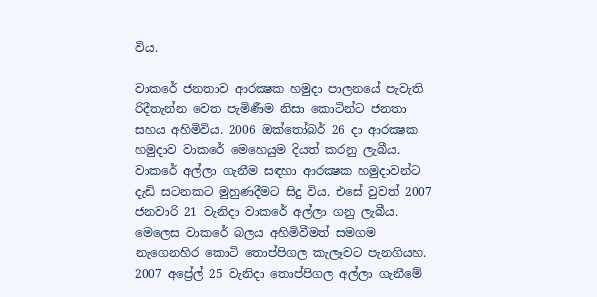විය.

වාකරේ ජනතාව ආරක්‍ෂක හමුදා පාලනයේ පැවැති රිදීතැන්න වෙත පැමිණීම නිසා කොටින්ට ජනතා සහය අහිමිවිය. 2006 ඔක්‌තෝබර් 26 දා ආරක්‍ෂක හමුදාව වාකරේ මෙහෙයුම දියත් කරනු ලැබීය. වාකරේ අල්ලා ගැනීම සඳහා ආරක්‍ෂක හමුදාවන්ට දැඩි සටනකට මුහුණදීමට සිදු විය. එසේ වුවත් 2007 ජනවාරි 21 වැනිදා වාකරේ අල්ලා ගනු ලැබීය. මෙලෙස වාකරේ බලය අහිමිවීමත් සමගම නැගෙනහිර කොටි තොප්පිගල කැලෑවට පැනගියහ. 2007 අප්‍රේල් 25 වැනිදා තොප්පිගල අල්ලා ගැනීමේ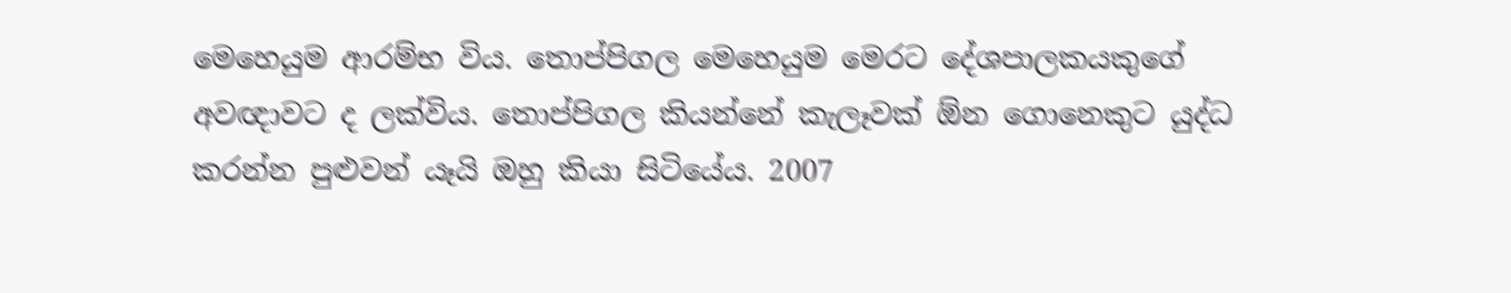මෙහෙයුම ආරම්භ විය. තොප්පිගල මෙහෙයුම මෙරට දේශපාලකයකුගේ අවඥාවට ද ලක්‌විය. තොප්පිගල කියන්නේ කැලෑවක්‌ ඕන ගොනෙකුට යුද්ධ කරන්න පුළුවන් යෑයි ඔහු කියා සිටියේය. 2007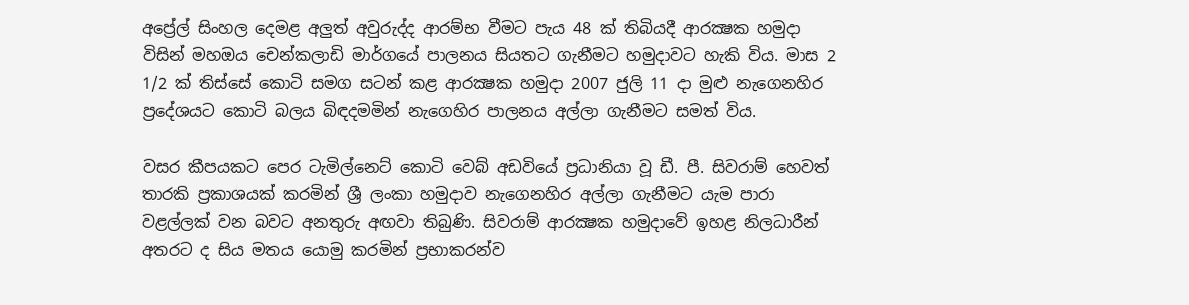අප්‍රේල් සිංහල දෙමළ අලුත් අවුරුද්ද ආරම්භ වීමට පැය 48 ක්‌ තිබියදී ආරක්‍ෂක හමුදා විසින් මහඔය චෙන්කලාඩි මාර්ගයේ පාලනය සියතට ගැනීමට හමුදාවට හැකි විය. මාස 2 1/2 ක්‌ තිස්‌සේ කොටි සමග සටන් කළ ආරක්‍ෂක හමුදා 2007 ජුලි 11 දා මුළු නැගෙනහිර ප්‍රදේශයට කොටි බලය බිඳදමමින් නැගෙහිර පාලනය අල්ලා ගැනීමට සමත් විය.

වසර කීපයකට පෙර ටැමිල්නෙට්‌ කොටි වෙබ් අඩවියේ ප්‍රධානියා වූ ඩී. පී. සිවරාම් හෙවත් තාරකි ප්‍රකාශයක්‌ කරමින් ශ්‍රී ලංකා හමුදාව නැගෙනහිර අල්ලා ගැනීමට යැම පාරා වළල්ලක්‌ වන බවට අනතුරු අඟවා තිබුණි. සිවරාම් ආරක්‍ෂක හමුදාවේ ඉහළ නිලධාරීන් අතරට ද සිය මතය යොමු කරමින් ප්‍රභාකරන්ව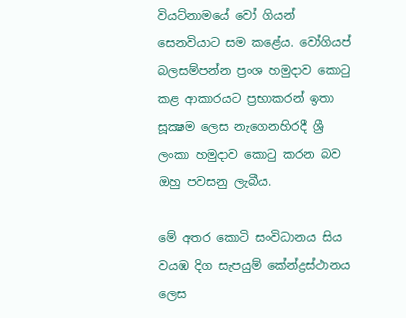වියට්‌නාමයේ වෝ ගියන් සෙනවියාට සම කළේය. වෝගියප් බලසම්පන්න ප්‍රංශ හමුදාව කොටු කළ ආකාරයට ප්‍රභාකරන් ඉතා සූක්‍ෂම ලෙස නැගෙනහිරදී ශ්‍රී ලංකා හමුදාව කොටු කරන බව ඔහු පවසනු ලැබීය.

මේ අතර කොටි සංවිධානය සිය වයඹ දිග සැපයුම් කේන්ද්‍රස්‌ථානය ලෙස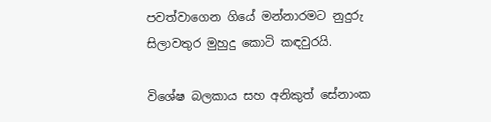පවත්වාගෙන ගියේ මන්නාරමට නුදුරු සිලාවතුර මුහුදු කොටි කඳවුරයි.

විශේෂ බලකාය සහ අනිකුත් සේනාංක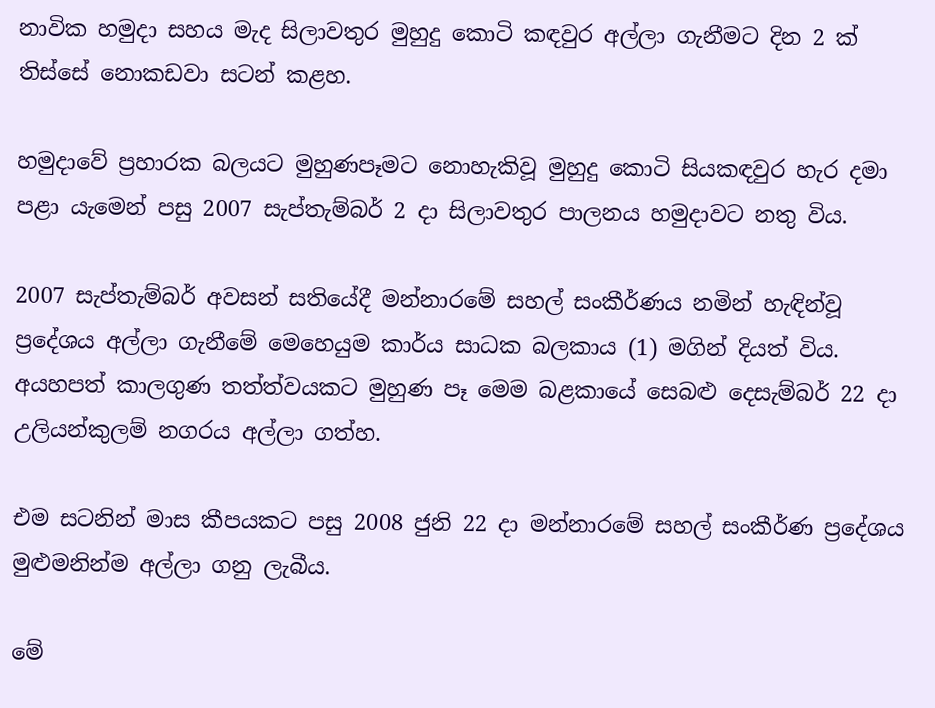නාවික හමුදා සහය මැද සිලාවතුර මුහුදු කොටි කඳවුර අල්ලා ගැනීමට දින 2 ක්‌ තිස්‌සේ නොකඩවා සටන් කළහ.

හමුදාවේ ප්‍රහාරක බලයට මුහුණපෑමට නොහැකිවූ මුහුදු කොටි සියකඳවුර හැර දමා පළා යැමෙන් පසු 2007 සැප්තැම්බර් 2 දා සිලාවතුර පාලනය හමුදාවට නතු විය.

2007 සැප්තැම්බර් අවසන් සතියේදී මන්නාරමේ සහල් සංකීර්ණය නමින් හැඳින්වූ ප්‍රදේශය අල්ලා ගැනීමේ මෙහෙයුම කාර්ය සාධක බලකාය (1) මගින් දියත් විය. අයහපත් කාලගුණ තත්ත්වයකට මුහුණ පෑ මෙම බළකායේ සෙබළු දෙසැම්බර් 22 දා උලියන්කුලම් නගරය අල්ලා ගත්හ.

එම සටනින් මාස කීපයකට පසු 2008 ජුනි 22 දා මන්නාරමේ සහල් සංකීර්ණ ප්‍රදේශය මුළුමනින්ම අල්ලා ගනු ලැබීය.

මේ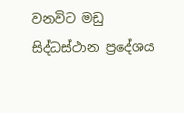වනවිට මඩු සිද්ධස්‌ථාන ප්‍රදේශය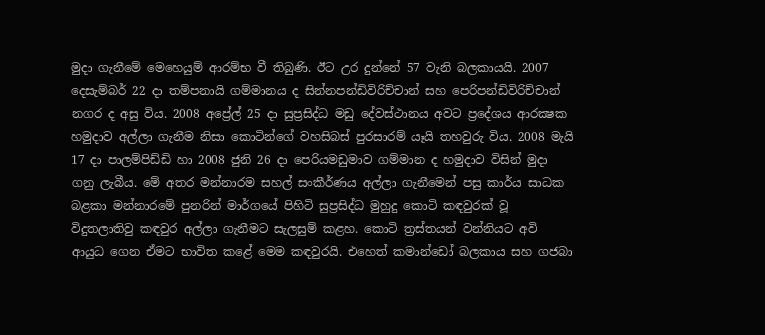මුදා ගැනීමේ මෙහෙයුම් ආරම්භ වී තිබුණි. ඊට උර දුන්නේ 57 වැනි බලකායයි. 2007 දෙසැම්බර් 22 දා තම්පනායි ගම්මානය ද සින්නපන්ඩිවිරිච්චාන් සහ පෙරිපන්ඩිවිරිච්චාන් නගර ද අසු විය. 2008 අප්‍රේල් 25 දා සුප්‍රසිද්ධ මඩු දේවස්‌ථානය අවට ප්‍රදේශය ආරක්‍ෂක හමුදාව අල්ලා ගැනීම නිසා කොටින්ගේ වහසිබස්‌ පුරසාරම් යෑයි තහවුරු විය. 2008 මැයි 17 දා පාලම්පිඩ්ඩි හා 2008 ජුනි 26 දා පෙරියමඩුමාව ගම්මාන ද හමුදාව විසින් මුදා ගනු ලැබීය. මේ අතර මන්නාරම සහල් සංකීර්ණය අල්ලා ගැනීමෙන් පසු කාර්ය සාධක බළකා මන්නාරමේ පුනරින් මාර්ගයේ පිහිටි සුප්‍රසිද්ධ මුහුදු කොටි කඳවුරක්‌ වූ විදුතලාතිවු කඳවුර අල්ලා ගැනීමට සැලසුම් කළහ. කොටි ත්‍රස්‌තයන් වන්නියට අවි ආයුධ ගෙන ඒමට භාවිත කළේ මෙම කඳවුරයි. එහෙත් කමාන්ඩෝ බලකාය සහ ගජබා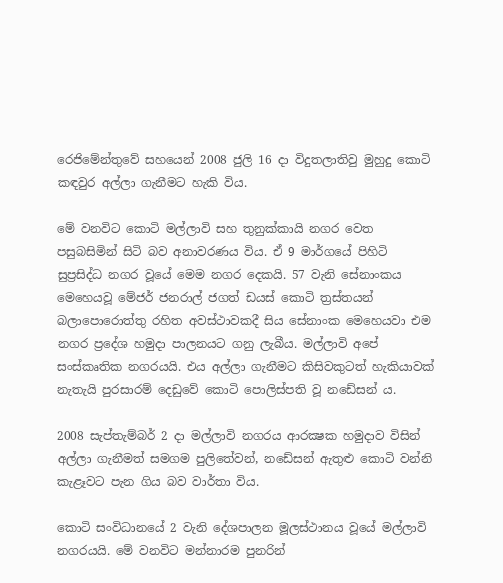රෙජිමේන්තුවේ සහයෙන් 2008 ජුලි 16 දා විදුතලාතිවු මුහුදු කොටි කඳවුර අල්ලා ගැනීමට හැකි විය.

මේ වනවිට කොටි මල්ලාවි සහ තුනුක්‌කායි නගර වෙත පසුබසිමින් සිටි බව අනාවරණය විය. ඒ 9 මාර්ගයේ පිහිටි සුප්‍රසිද්ධ නගර වූයේ මෙම නගර දෙකයි. 57 වැනි සේනාංකය මෙහෙයවූ මේජර් ජනරාල් ජගත් ඩයස්‌ කොටි ත්‍රස්‌තයන් බලාපොරොත්තු රහිත අවස්‌ථාවකදී සිය සේනාංක මෙහෙයවා එම නගර ප්‍රදේශ හමුදා පාලනයට ගනු ලැබීය. මල්ලාවි අපේ සංස්‌කෘතික නගරයයි. එය අල්ලා ගැනීමට කිසිවකුටත් හැකියාවක්‌ නැතැයි පුරසාරම් දෙඩුවේ කොටි පොලිස්‌පති වූ නඩේසන් ය.

2008 සැප්තැම්බර් 2 දා මල්ලාවි නගරය ආරක්‍ෂක හමුදාව විසින් අල්ලා ගැනීමත් සමගම පුලිතේවන්, නඩේසන් ඇතුළු කොටි වන්නි කැළෑවට පැන ගිය බව වාර්තා විය.

කොටි සංවිධානයේ 2 වැනි දේශපාලන මූලස්‌ථානය වූයේ මල්ලාවි නගරයයි. මේ වනවිට මන්නාරම පුනරින්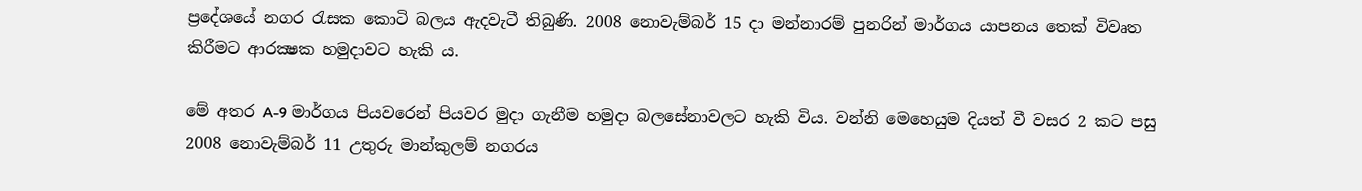ප්‍රදේශයේ නගර රැසක කොටි බලය ඇදවැටී තිබුණි. 2008 නොවැම්බර් 15 දා මන්නාරම් පුනරින් මාර්ගය යාපනය තෙක්‌ විවෘත කිරීමට ආරක්‍ෂක හමුදාවට හැකි ය.

මේ අතර A-9 මාර්ගය පියවරෙන් පියවර මුදා ගැනීම හමුදා බලසේනාවලට හැකි විය. වන්නි මෙහෙයුම දියත් වී වසර 2 කට පසු 2008 නොවැම්බර් 11 උතුරු මාන්කුලම් නගරය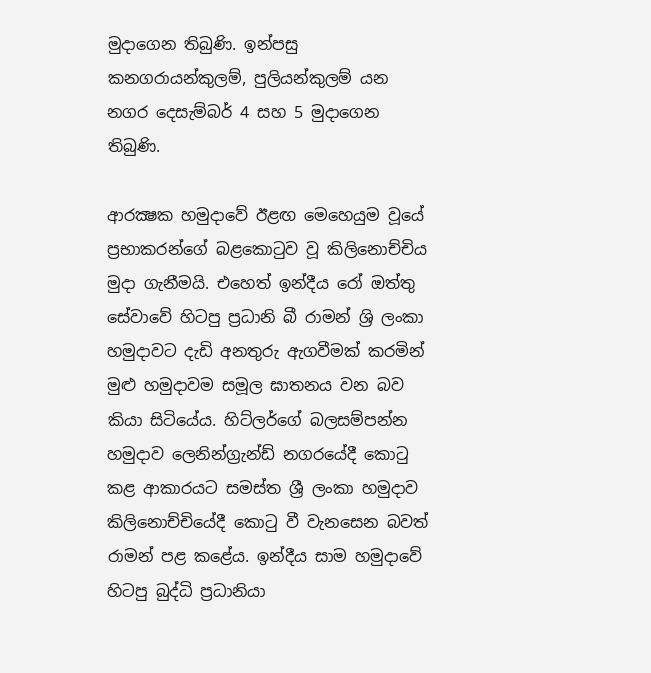මුදාගෙන තිබුණි. ඉන්පසු කනගරායන්කුලම්, පුලියන්කුලම් යන නගර දෙසැම්බර් 4 සහ 5 මුදාගෙන තිබුණි.

ආරක්‍ෂක හමුදාවේ ඊළඟ මෙහෙයුම වූයේ ප්‍රභාකරන්ගේ බළකොටුව වූ කිලිනොච්චිය මුදා ගැනීමයි. එහෙත් ඉන්දීය රෝ ඔත්තු සේවාවේ හිටපු ප්‍රධානි බී රාමන් ශ්‍රි ලංකා හමුදාවට දැඩි අනතුරු ඇගවීමක්‌ කරමින් මුළු හමුදාවම සමූල ඝාතනය වන බව කියා සිටියේය. හිට්‌ලර්ගේ බලසම්පන්න හමුදාව ලෙනින්ග්‍රැන්ඩ් නගරයේදී කොටු කළ ආකාරයට සමස්‌ත ශ්‍රී ලංකා හමුදාව කිලිනොච්චියේදී කොටු වී වැනසෙන බවත් රාමන් පළ කළේය. ඉන්දීය සාම හමුදාවේ හිටපු බුද්ධි ප්‍රධානියා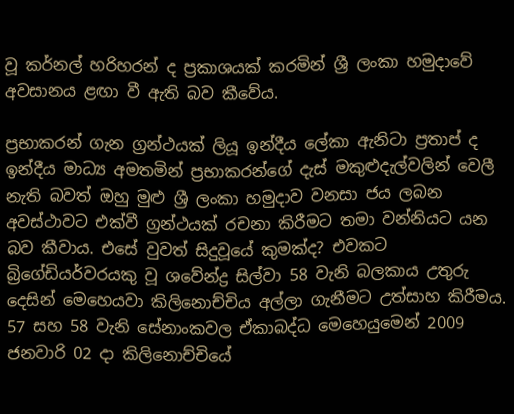වූ කර්නල් හරිහරන් ද ප්‍රකාශයක්‌ කරමින් ශ්‍රී ලංකා හමුදාවේ අවසානය ළඟා වී ඇති බව කීවේය.

ප්‍රභාකරන් ගැන ග්‍රන්ථයක්‌ ලියූ ඉන්දීය ලේකා ඇනිටා ප්‍රතාප් ද ඉන්දීය මාධ්‍ය අමතමින් ප්‍රභාකරන්ගේ දැස්‌ මකුළුදැල්වලින් වෙලී නැති බවත් ඔහු මුළු ශ්‍රී ලංකා හමුදාව වනසා ජය ලබන අවස්‌ථාවට එක්‌වී ග්‍රන්ථයක්‌ රචනා කිරීමට තමා වන්නියට යන බව කීවාය. එසේ වුවත් සිදුවූයේ කුමක්‌ද? එවකට බ්‍රිගේඩියර්වරයකු වූ ශවේන්ද්‍ර සිල්වා 58 වැනි බලකාය උතුරු දෙසින් මෙහෙයවා කිලිනොච්චිය අල්ලා ගැනීමට උත්සාහ කිරීමය. 57 සහ 58 වැනි සේනාංකවල ඒකාබද්ධ මෙහෙයුමෙන් 2009 ජනවාරි 02 දා කිලිනොච්චියේ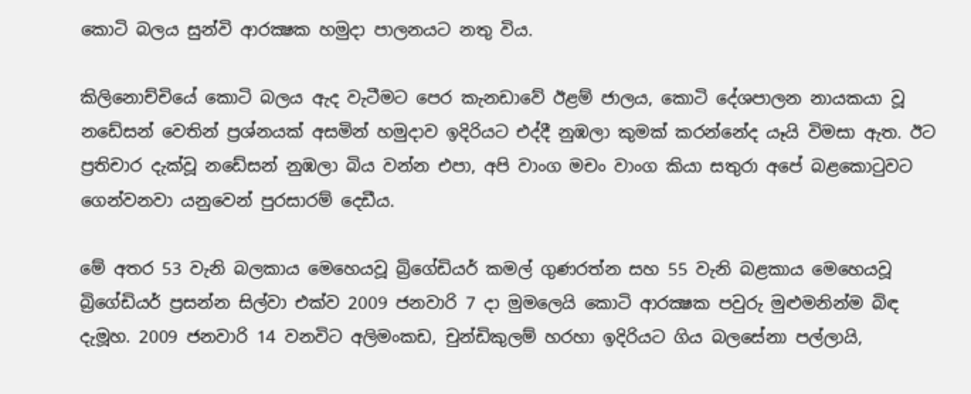කොටි බලය සුන්වි ආරක්‍ෂක හමුදා පාලනයට නතු විය.

කිලිනොච්චියේ කොටි බලය ඇද වැටීමට පෙර කැනඩාවේ ඊළම් ජාලය, කොටි දේශපාලන නායකයා වූ නඩේසන් වෙතින් ප්‍රශ්නයක්‌ අසමින් හමුදාව ඉදිරියට එද්දී නුඹලා කුමක්‌ කරන්නේද යෑයි විමසා ඇත. ඊට ප්‍රතිචාර දැක්‌වූ නඩේසන් නුඹලා බිය වන්න එපා, අපි වාංග මචං වාංග කියා සතුරා අපේ බළකොටුවට ගෙන්වනවා යනුවෙන් පුරසාරම් දෙඩීය.

මේ අතර 53 වැනි බලකාය මෙහෙයවූ බ්‍රිගේඩියර් කමල් ගුණරත්න සහ 55 වැනි බළකාය මෙහෙයවූ බ්‍රිගේඩියර් ප්‍රසන්න සිල්වා එක්‌ව 2009 ජනවාරි 7 දා මුමලෙයි කොටි ආරක්‍ෂක පවුරු මුළුමනින්ම බිඳ දැමූහ. 2009 ජනවාරි 14 වනවිට අලිමංකඩ, චුන්ඩිකුලම් හරහා ඉදිරියට ගිය බලසේනා පල්ලායි,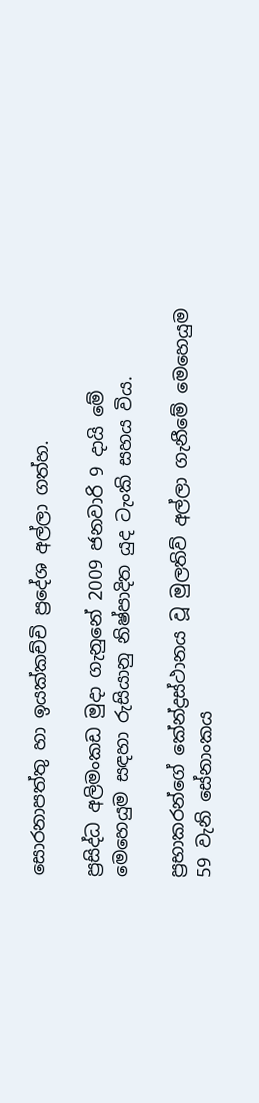සොරනාපත්තු හා ඉයක්‌කච්චි ප්‍රදේශ අල්ලා ගත්හ.

ප්‍රසිද්ධ අලිමංකඩ මුදා ගැනුනේ 2009 ජනවාරි 9 දායි මේ මෙහෙයුම සඳහා රුසියානු නිෂ්පාදිත යුද ටැංකි සහය විය.

ප්‍රභාකරන්ගේ කේන්ද්‍රස්‌ථානය වූ මුලතිව් අල්ලා ගැනීමේ මෙහෙයුම 59 වැනි සේනාංකය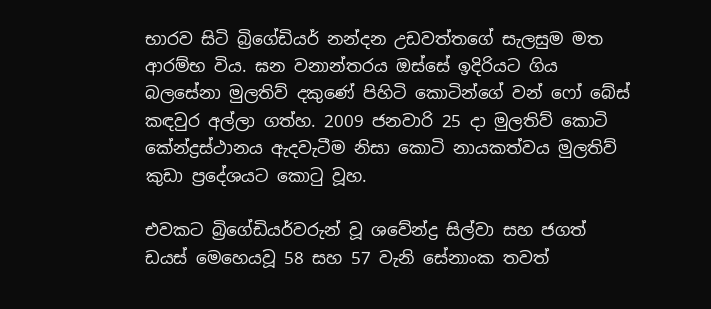භාරව සිටි බ්‍රිගේඩියර් නන්දන උඩවත්තගේ සැලසුම මත ආරම්භ විය. ඝන වනාන්තරය ඔස්‌සේ ඉදිරියට ගිය බලසේනා මුලතිව් දකුණේ පිහිටි කොටින්ගේ වන් ෆෝ බේස්‌ කඳවුර අල්ලා ගත්හ. 2009 ජනවාරි 25 දා මුලතිව් කොටි කේන්ද්‍රස්‌ථානය ඇදවැටීම නිසා කොටි නායකත්වය මුලතිව් කුඩා ප්‍රදේශයට කොටු වූහ.

එවකට බ්‍රිගේඩියර්වරුන් වූ ශවේන්ද්‍ර සිල්වා සහ ජගත් ඩයස්‌ මෙහෙයවූ 58 සහ 57 වැනි සේනාංක තවත්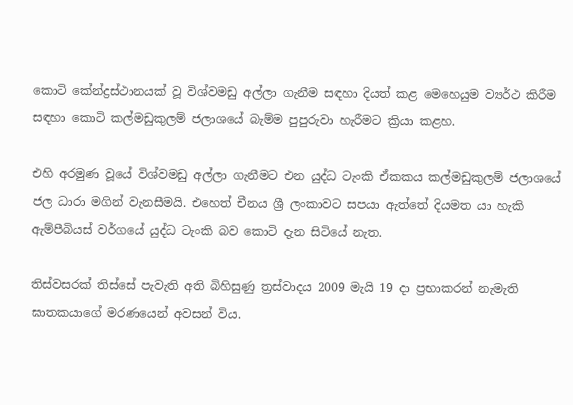කොටි කේන්ද්‍රස්‌ථානයක්‌ වූ විශ්වමඩු අල්ලා ගැනීම සඳහා දියත් කළ මෙහෙයුම ව්‍යර්ථ කිරීම සඳහා කොටි කල්මඩුකුලම් ජලාශයේ බැම්ම පුපුරුවා හැරීමට ක්‍රියා කළහ.

එහි අරමුණ වූයේ විශ්වමඩු අල්ලා ගැනීමට එන යුද්ධ ටැංකි ඒකකය කල්මඩුකුලම් ජලාශයේ ජල ධාරා මගින් වැනසීමයි. එහෙත් චීනය ශ්‍රී ලංකාවට සපයා ඇත්තේ දියමත යා හැකි ඇම්පීබියස්‌ වර්ගයේ යුද්ධ ටැංකි බව කොටි දැන සිටියේ නැත.

තිස්‌වසරක්‌ තිස්‌සේ පැවැති අති බිහිසුණු ත්‍රස්‌වාදය 2009 මැයි 19 දා ප්‍රභාකරන් නැමැති ඝාතකයාගේ මරණයෙන් අවසන් විය.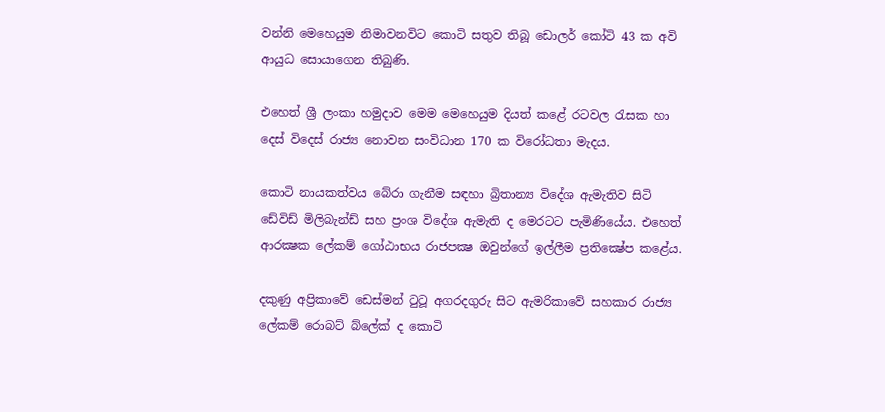වන්නි මෙහෙයුම නිමාවනවිට කොටි සතුව තිබූ ඩොලර් කෝටි 43 ක අවි ආයුධ සොයාගෙන තිබුණි.

එහෙත් ශ්‍රී ලංකා හමුදාව මෙම මෙහෙයුම දියත් කළේ රටවල රැසක හා දෙස්‌ විදෙස්‌ රාජ්‍ය නොවන සංවිධාන 170 ක විරෝධතා මැදය.

කොටි නායකත්වය බේරා ගැනීම සඳහා බ්‍රිතාන්‍ය විදේශ ඇමැතිව සිටි ඩේවිඩ් මිලිබැන්ඩ් සහ ප්‍රංශ විදේශ ඇමැති ද මෙරටට පැමිණියේය. එහෙත් ආරක්‍ෂක ලේකම් ගෝඨාභය රාජපක්‍ෂ ඔවුන්ගේ ඉල්ලීම ප්‍රතික්‍ෂේප කළේය.

දකුණු අප්‍රිකාවේ ඩෙස්‌මන් ටුටූ අගරදගුරු සිට ඇමරිකාවේ සහකාර රාජ්‍ය ලේකම් රොබට්‌ බ්ලේක්‌ ද කොටි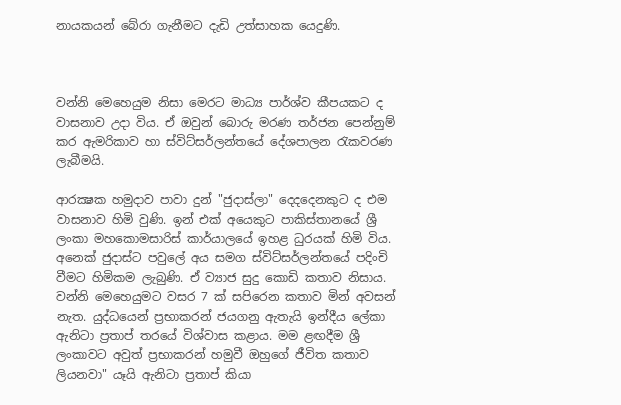නායකයන් බේරා ගැනීමට දැඩි උත්සාහක යෙදුණි.



වන්නි මෙහෙයුම නිසා මෙරට මාධ්‍ය පාර්ශ්ව කීපයකට ද වාසනාව උදා විය. ඒ ඔවුන් බොරු මරණ තර්ජන පෙන්නුම් කර ඇමරිකාව හා ස්‌විට්‌සර්ලන්තයේ දේශපාලන රැකවරණ ලැබීමයි.

ආරක්‍ෂක හමුදාව පාවා දුන් "ජුදාස්‌ලා" දෙදදෙනකුට ද එම වාසනාව හිමි වුණි. ඉන් එක්‌ අයෙකුට පාකිස්‌තානයේ ශ්‍රී ලංකා මහකොමසාරිස්‌ කාර්යාලයේ ඉහළ ධුරයක්‌ හිමි විය. අනෙක්‌ ජුදාස්‌ට පවුලේ අය සමග ස්‌විට්‌සර්ලන්තයේ පදිංචි වීමට හිමිකම ලැබුණි. ඒ ව්‍යාජ සුදු කොඩි කතාව නිසාය. වන්නි මෙහෙයුමට වසර 7 ක්‌ සපිරෙන කතාව මින් අවසන් නැත. යුද්ධයෙන් ප්‍රභාකරන් ජයගනු ඇතැයි ඉන්දීය ලේකා ඇනිටා ප්‍රතාප් තරයේ විශ්වාස කළාය. මම ළඟදීම ශ්‍රී ලංකාවට අවුත් ප්‍රභාකරන් හමුවී ඔහුගේ ජීවිත කතාව ලියනවා" යෑයි ඇනිටා ප්‍රතාප් කියා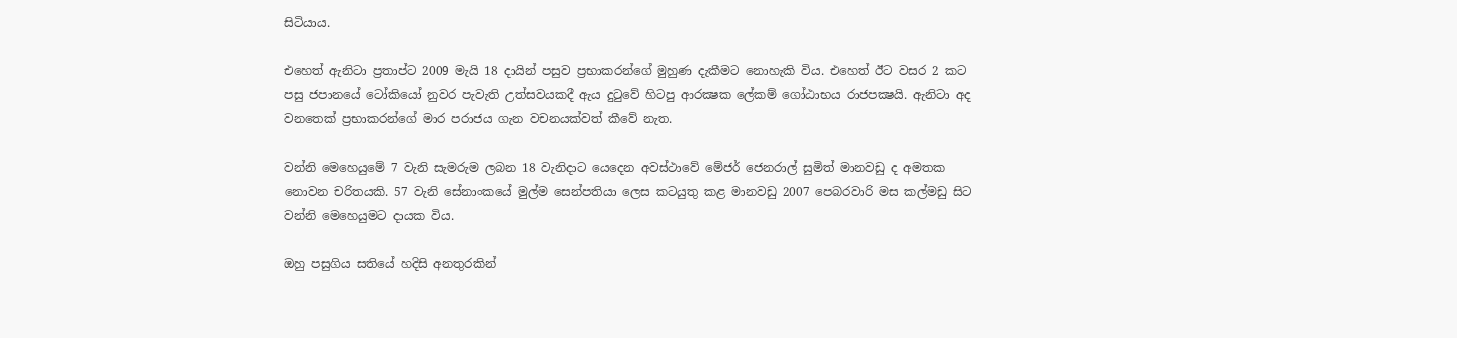සිටියාය.

එහෙත් ඇනිටා ප්‍රතාප්ට 2009 මැයි 18 දායින් පසුව ප්‍රභාකරන්ගේ මුහුණ දැකීමට නොහැකි විය. එහෙත් ඊට වසර 2 කට පසු ජපානයේ ටෝකියෝ නුවර පැවැති උත්සවයකදී ඇය දුටුවේ හිටපු ආරක්‍ෂක ලේකම් ගෝඨාභය රාජපක්‍ෂයි. ඇනිටා අද වනතෙක්‌ ප්‍රභාකරන්ගේ මාර පරාජය ගැන වචනයක්‌වත් කීවේ නැත.

වන්නි මෙහෙයුමේ 7 වැනි සැමරුම ලබන 18 වැනිදාට යෙදෙන අවස්‌ථාවේ මේජර් ජෙනරාල් සුමිත් මානවඩු ද අමතක නොවන චරිතයකි. 57 වැනි සේනාංකයේ මුල්ම සෙන්පතියා ලෙස කටයුතු කළ මානවඩු 2007 පෙබරවාරි මස කල්මඩු සිට වන්නි මෙහෙයුමට දායක විය.

ඔහු පසුගිය සතියේ හදිසි අනතුරකින්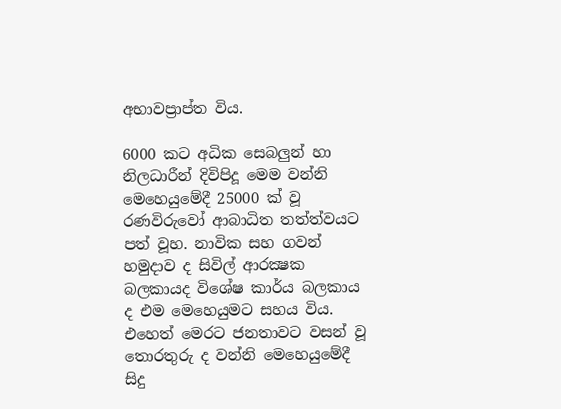අභාවප්‍රාප්ත විය.

6000 කට අධික සෙබලුන් හා නිලධාරීන් දිවිපිදූ මෙම වන්නි මෙහෙයුමේදී 25000 ක්‌ වූ රණවිරුවෝ ආබාධිත තත්ත්වයට පත් වූහ. නාවික සහ ගවන් හමුදාව ද සිවිල් ආරක්‍ෂක බලකායද විශේෂ කාර්ය බලකාය ද එම මෙහෙයුමට සහය විය. එහෙත් මෙරට ජනතාවට වසන් වූ තොරතුරු ද වන්නි මෙහෙයුමේදී සිදු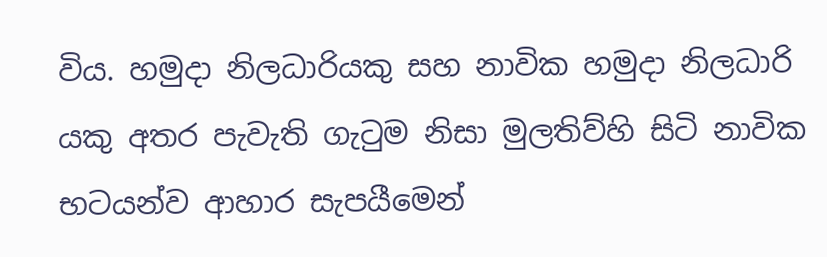විය. හමුදා නිලධාරියකු සහ නාවික හමුදා නිලධාරි යකු අතර පැවැති ගැටුම නිසා මුලතිව්හි සිටි නාවික භටයන්ව ආහාර සැපයීමෙන්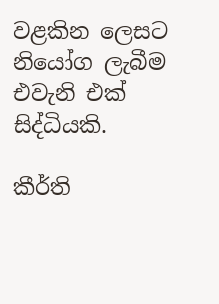වළකින ලෙසට නියෝග ලැබීම එවැනි එක්‌ සිද්ධියකි.

කීර්ති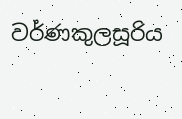වර්ණකුලසූරිය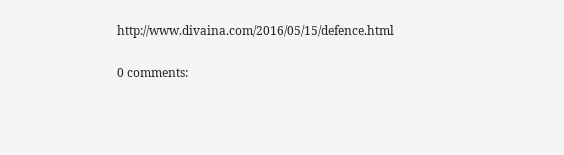http://www.divaina.com/2016/05/15/defence.html

0 comments: